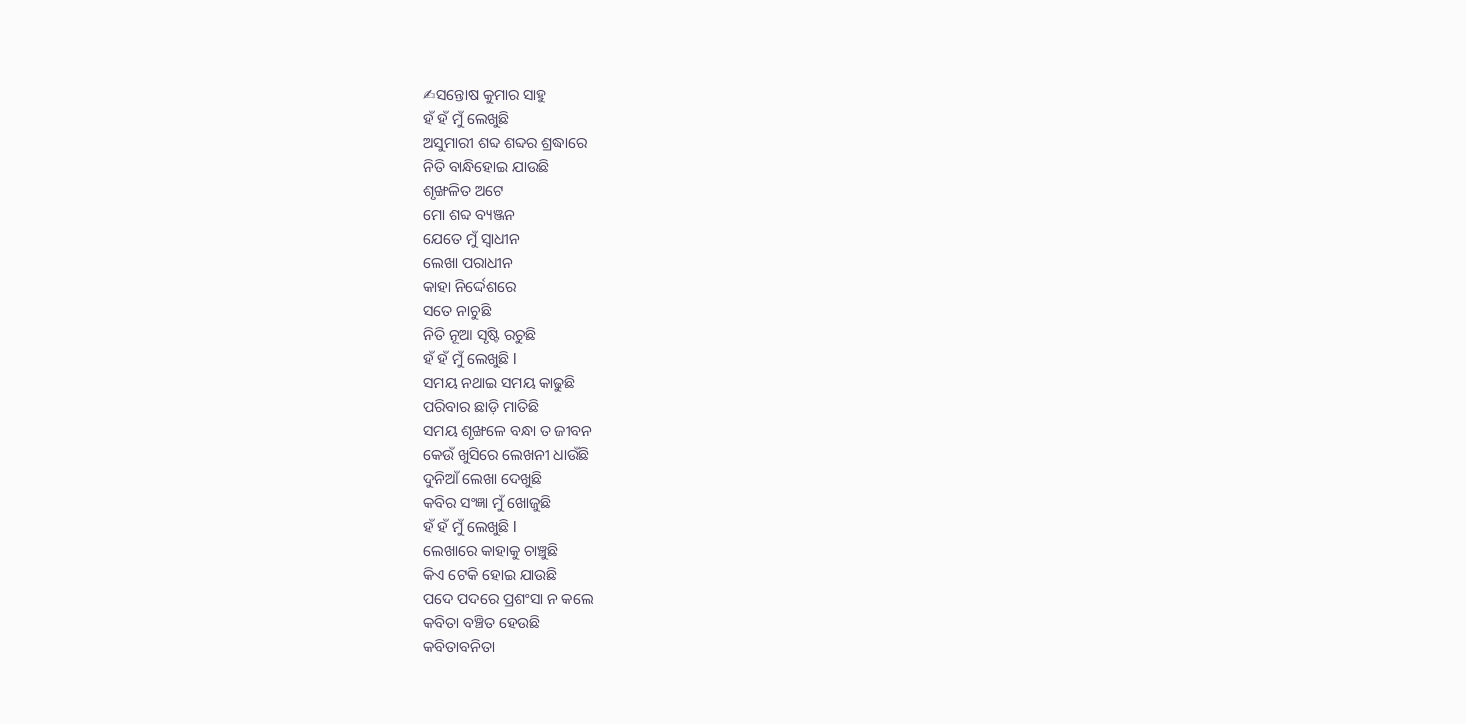✍ସନ୍ତୋଷ କୁମାର ସାହୁ
ହଁ ହଁ ମୁଁ ଲେଖୁଛି
ଅସୁମାରୀ ଶବ୍ଦ ଶବ୍ଦର ଶ୍ରଦ୍ଧାରେ
ନିତି ବାନ୍ଧିହୋଇ ଯାଉଛି
ଶୃଙ୍ଖଳିତ ଅଟେ
ମୋ ଶବ୍ଦ ବ୍ୟଞ୍ଜନ
ଯେତେ ମୁଁ ସ୍ୱାଧୀନ
ଲେଖା ପରାଧୀନ
କାହା ନିର୍ଦ୍ଦେଶରେ
ସତେ ନାଚୁଛି
ନିତି ନୂଆ ସୃଷ୍ଟି ରଚୁଛି
ହଁ ହଁ ମୁଁ ଲେଖୁଛି l
ସମୟ ନଥାଇ ସମୟ କାଢୁଛି
ପରିବାର ଛାଡ଼ି ମାତିଛି
ସମୟ ଶୃଙ୍ଖଳେ ବନ୍ଧା ତ ଜୀବନ
କେଉଁ ଖୁସିରେ ଲେଖନୀ ଧାଉଁଛି
ଦୁନିଆଁ ଲେଖା ଦେଖୁଛି
କବିର ସଂଜ୍ଞା ମୁଁ ଖୋଜୁଛି
ହଁ ହଁ ମୁଁ ଲେଖୁଛି l
ଲେଖାରେ କାହାକୁ ଚାଞ୍ଚୁଛି
କିଏ ଟେକି ହୋଇ ଯାଉଛି
ପଦେ ପଦରେ ପ୍ରଶଂସା ନ କଲେ
କବିତା ବଞ୍ଚିତ ହେଉଛି
କବିତାବନିତା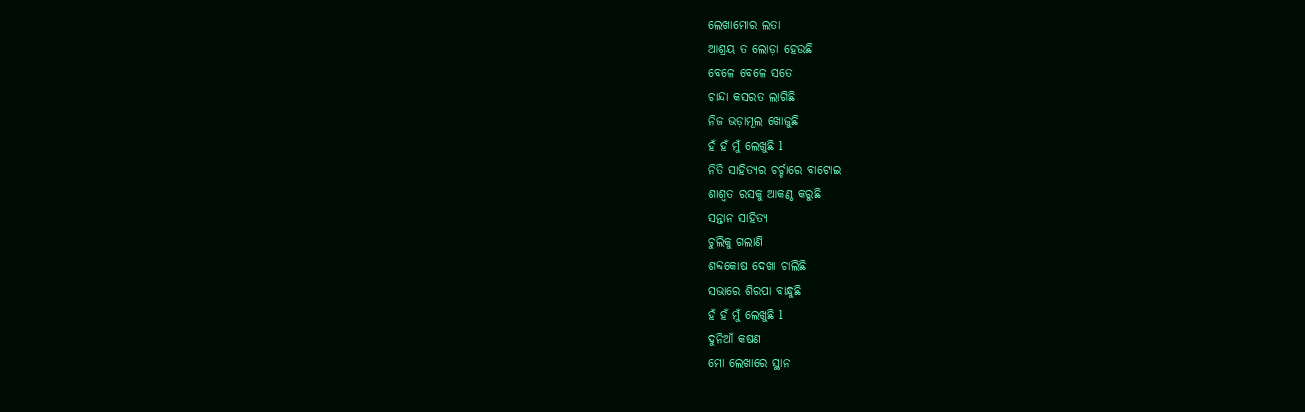ଲେଖାମୋର ଲତା
ଆଶ୍ରୟ ତ ଲୋଡ଼ା ହେଉଛି
ବେଳେ ବେଳେ ସତେ
ଚାନ୍ଦା କସରତ ଲାଗିଛି
ନିଜ ଭଡ଼ାମୂଲ ଖୋଜୁଛି
ହଁ ହଁ ମୁଁ ଲେଖୁଛି l
ନିତି ସାହିତ୍ୟର ଚର୍ଚ୍ଚାରେ ବାଟୋଇ
ଶାଶ୍ବତ ରସକୁ ଆକଣ୍ଠ କରୁଛି
ସନ୍ତାନ ସାହିତ୍ୟ
ଚୁଲିକୁ ଗଲାଣି
ଶବ୍ଦକୋଷ ଦେଖା ଚାଲିଛି
ସଭାରେ ଶିରପା ବାନ୍ଧୁଛି
ହଁ ହଁ ମୁଁ ଲେଖୁଛି l
ଦୁନିଆଁ କଷଣ
ମୋ ଲେଖାରେ ସ୍ଥାନ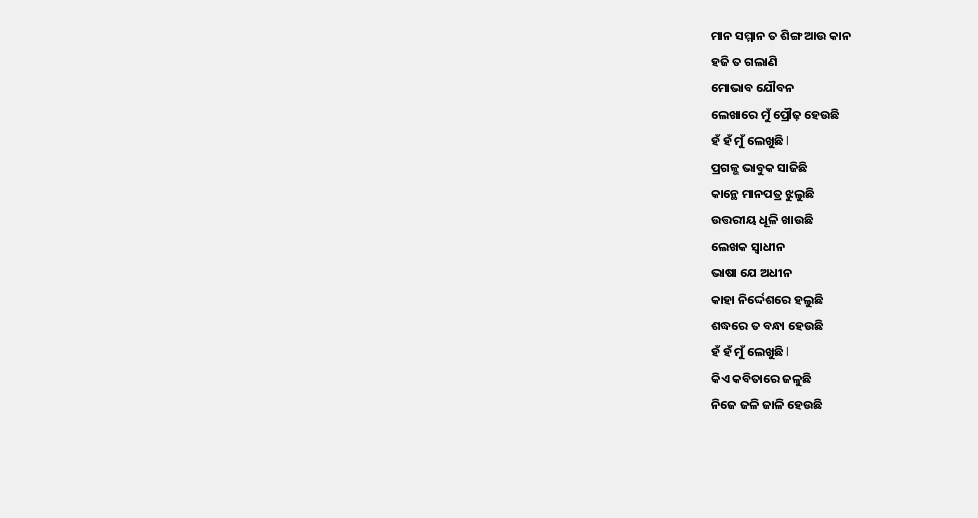ମାନ ସମ୍ମାନ ତ ଶିଙ୍ଗ ଆଉ କାନ
ହଜି ତ ଗଲାଣି
ମୋଭାବ ଯୌବନ
ଲେଖାରେ ମୁଁ ପ୍ରୌଢ଼ ହେଉଛି
ହଁ ହଁ ମୁଁ ଲେଖୁଛି l
ପ୍ରଗଳ୍ଭ ଭାବୁକ ସାଜିଛି
କାନ୍ଥେ ମାନପତ୍ର ଝୁଲୁଛି
ଉତ୍ତରୀୟ ଧୂଳି ଖାଉଛି
ଲେଖକ ସ୍ୱାଧୀନ
ଭାଷା ଯେ ଅଧୀନ
କାହା ନିର୍ଦ୍ଦେଶରେ ହଲୁଛି
ଶଦ୍ଧରେ ତ ବନ୍ଧା ହେଉଛି
ହଁ ହଁ ମୁଁ ଲେଖୁଛି l
କିଏ କବିତାରେ ଜଳୁଛି
ନିଜେ ଜଳି ଜାଳି ହେଉଛି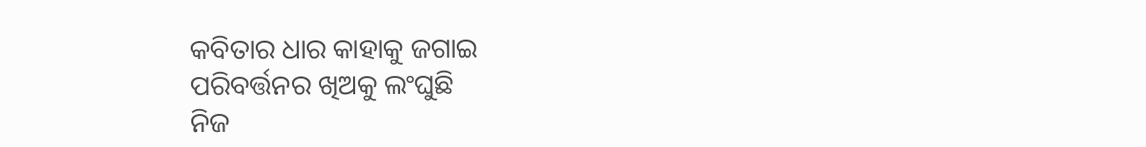କବିତାର ଧାର କାହାକୁ ଜଗାଇ
ପରିବର୍ତ୍ତନର ଖିଅକୁ ଲଂଘୁଛି
ନିଜ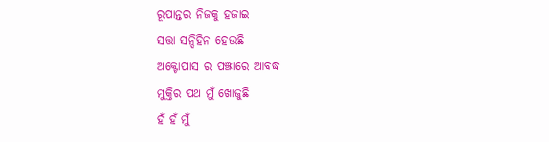ରୂପାନ୍ତର ନିଜକୁ ହଜାଇ
ସତ୍ତା ସନ୍ଦିହିନ ହେଉଛି
ଅକ୍ଟୋପାସ ର ପଞ୍ଝାରେ ଆବଦ୍ଧ
ମୁକ୍ତିର ପଥ ମୁଁ ଖୋଜୁଛି
ହଁ ହଁ ମୁଁ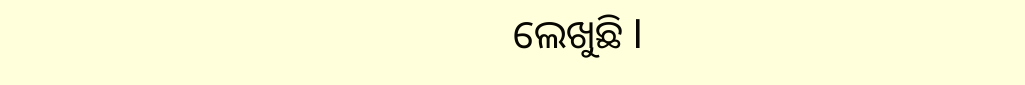ଲେଖୁଛି l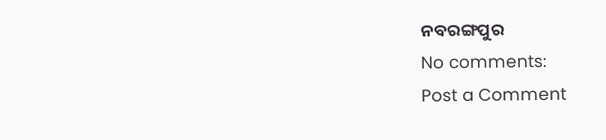ନବରଙ୍ଗପୁର
No comments:
Post a Comment